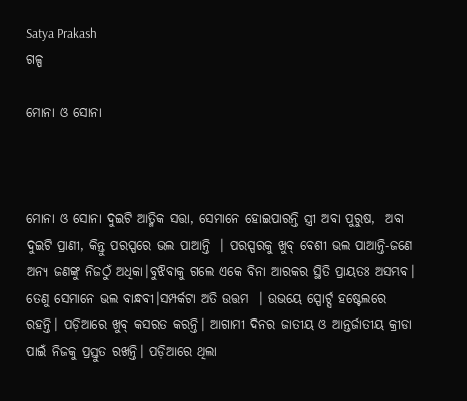Satya Prakash
ଗଳ୍ପ

ମୋନା ଓ ସୋନା



ମୋନା ଓ ସୋନା ଦୁଇଟି ଆତ୍ମିକ ସତ୍ତା, ସେମାନେ ହୋଇପାରନ୍ତି ସ୍ତ୍ରୀ ଅବା ପୁରୁଷ,  ଅବା ଦୁଇଟି ପ୍ରାଣୀ, କିନ୍ତୁ ପରସ୍ପରେ ଭଲ ପାଆନ୍ତି  । ପରସ୍ପରକୁ ଖୁବ୍ ବେଶୀ ଭଲ ପାଆନ୍ତି-ଜଣେ ଅନ୍ୟ ଜଣଙ୍କୁ ନିଜଠୁଁ ଅଧିକା।ବୁଝିବାକୁ ଗଲେ ଏକେ ବିନା ଆରକର ସ୍ଥିତି ପ୍ରାୟତଃ ଅସମ୍ଭବ। ତେଣୁ ସେମାନେ ଭଲ ବାନ୍ଧବୀ।ସମ୍ପର୍କଟା ଅତି ଉତ୍ତମ  । ଉଭୟେ ସ୍ପୋର୍ଟ୍ସ ହଷ୍ଟେଲରେ ରହନ୍ତି। ପଡ଼ିଆରେ ଖୁବ୍ କସରତ କରନ୍ତି। ଆଗାମୀ ଦିନର ଜାତୀୟ ଓ ଆନ୍ତର୍ଜାତୀୟ କ୍ରୀଡା ପାଇଁ ନିଜକୁ ପ୍ରସ୍ତୁତ ରଖନ୍ତି। ପଡ଼ିଆରେ ଥିଲା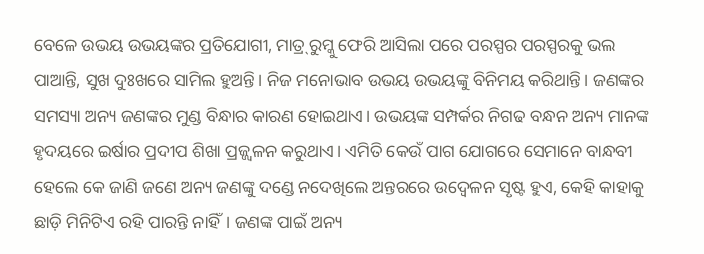ବେଳେ ଉଭୟ ଉଭୟଙ୍କର ପ୍ରତିଯୋଗୀ, ମାତ୍ର୍ ରୁମ୍କୁ ଫେରି ଆସିଲା ପରେ ପରସ୍ପର ପରସ୍ପରକୁ ଭଲ ପାଆନ୍ତି, ସୁଖ ଦୁଃଖରେ ସାମିଲ ହୁଅନ୍ତି। ନିଜ ମନୋଭାବ ଉଭୟ ଉଭୟଙ୍କୁ ବିନିମୟ କରିଥାନ୍ତି। ଜଣଙ୍କର ସମସ୍ୟା ଅନ୍ୟ ଜଣଙ୍କର ମୁଣ୍ଡ ବିନ୍ଧାର କାରଣ ହୋଇଥାଏ। ଉଭୟଙ୍କ ସମ୍ପର୍କର ନିଗଢ ବନ୍ଧନ ଅନ୍ୟ ମାନଙ୍କ ହୃଦୟରେ ଇର୍ଷାର ପ୍ରଦୀପ ଶିଖା ପ୍ରଜ୍ଜ୍ଵଳନ କରୁଥାଏ। ଏମିତି କେଉଁ ପାଗ ଯୋଗରେ ସେମାନେ ବାନ୍ଧବୀ ହେଲେ କେ ଜାଣି ଜଣେ ଅନ୍ୟ ଜଣଙ୍କୁ ଦଣ୍ଡେ ନଦେଖିଲେ ଅନ୍ତରରେ ଉଦ୍ୱେଳନ ସୃଷ୍ଟ ହୁଏ, କେହି କାହାକୁ ଛାଡ଼ି ମିନିଟିଏ ରହି ପାରନ୍ତି ନାହିଁ। ଜଣଙ୍କ ପାଇଁ ଅନ୍ୟ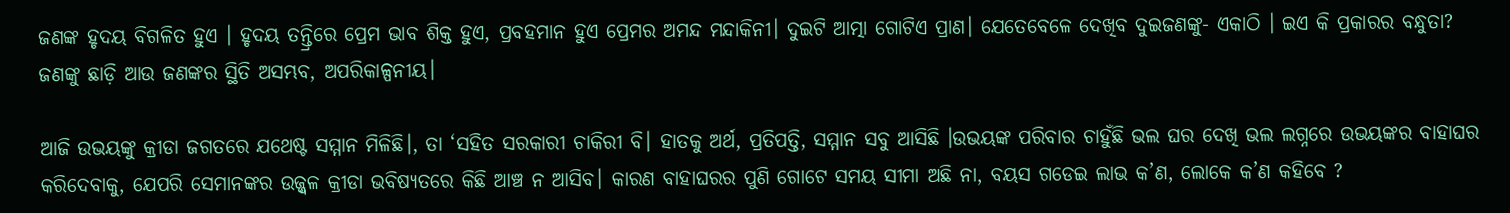ଜଣଙ୍କ ହୃଦୟ ବିଗଳିତ ହୁଏ । ହୃଦୟ ତନ୍ତ୍ରିରେ ପ୍ରେମ ଭାବ ଶିକ୍ତ ହୁଏ, ପ୍ରବହମାନ ହୁଏ ପ୍ରେମର ଅମନ୍ଦ ମନ୍ଦାକିନୀ। ଦୁଇଟି ଆତ୍ମା ଗୋଟିଏ ପ୍ରାଣ। ଯେତେବେଳେ ଦେଖିବ ଦୁଇଜଣଙ୍କୁ- ଏକାଠି । ଇଏ କି ପ୍ରକାରର ବନ୍ଧୁତା? ଜଣଙ୍କୁ ଛାଡ଼ି ଆଉ ଜଣଙ୍କର ସ୍ଥିତି ଅସମ୍ଭବ, ଅପରିକାଳ୍ପନୀୟ।

ଆଜି ଉଭୟଙ୍କୁ କ୍ରୀଡା ଜଗତରେ ଯଥେଷ୍ଟ ସମ୍ମାନ ମିଳିଛି।, ତା ‘ସହିତ ସରକାରୀ ଚାକିରୀ ବି। ହାତକୁ ଅର୍ଥ, ପ୍ରତିପତ୍ତି, ସମ୍ମାନ ସବୁ ଆସିଛି ।ଉଭୟଙ୍କ ପରିବାର ଚାହୁଁଛି ଭଲ ଘର ଦେଖି ଭଲ ଲଗ୍ନରେ ଉଭୟଙ୍କର ବାହାଘର କରିଦେବାକୁ, ଯେପରି ସେମାନଙ୍କର ଉଜ୍ଜ୍ଵଳ କ୍ରୀଡା ଭବିଷ୍ୟତରେ କିଛି ଆଞ୍ଚ ନ ଆସିବ। କାରଣ ବାହାଘରର ପୁଣି ଗୋଟେ ସମୟ ସୀମା ଅଛି ନା, ବୟସ ଗଡେଇ ଲାଭ କ’ଣ, ଲୋକେ କ’ଣ କହିବେ ?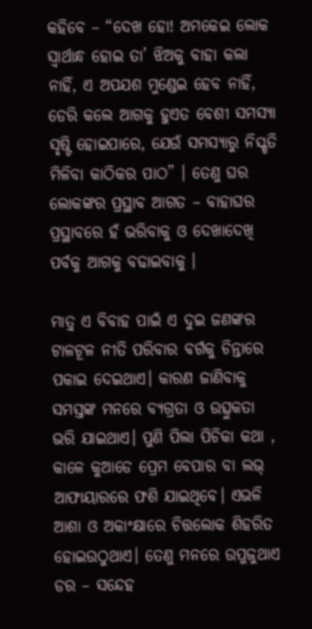କହିବେ – “ଦେଖ ହୋ! ଅମକେଇ ଲୋକ ସ୍ୱାର୍ଥାନ୍ଧ ହୋଇ ତା’ ଝିଅକୁ ବାହା କଲା ନାହିଁ, ଏ ଅପଯଶ ମୁଣ୍ଡେଇ ହେବ ନାହିଁ, ଡେରି କଲେ ଆଗକୁ ହୁଏତ ବେଶୀ ସମସ୍ୟା ସୃଷ୍ଟି ହୋଇପାରେ, ଯେଉଁ ସମସ୍ୟାରୁ ନିସ୍କୃତି ମିଳିବା କାଠିକର ପାଠ” । ତେଣୁ ଘର ଲୋକଙ୍କର ପ୍ରସ୍ଥାବ ଆଗତ – ବାହାଘର ପ୍ରସ୍ଥାବରେ ହଁ ଭରିବାକୁ ଓ ଦେଖାଦେଖି ପର୍ବକୁ ଆଗକୁ ବଢାଇବାକୁ ।

ମାତ୍ର୍ ଏ ବିବାହ ପାଇଁ ଏ ଦୁଇ ଜଣଙ୍କର ଟାଳଟୂଳ ନୀତି ପରିବାର ବର୍ଗକୁ ଚିନ୍ତାରେ ପକାଇ ଦେଇଥାଏ। କାରଣ ଜାଣିବାକୁ ସମସ୍ତଙ୍କ ମନରେ ବ୍ୟଗ୍ରତା ଓ ଉତ୍ସୁକତା ଭରି ଯାଇଥାଏ। ପୁଣି ପିଲା ପିଚିକା କଥା , କାଳେ କୁଆଡେ ପ୍ରେମ ବେପାର ବା ଲଭ୍ ଆଫାୟାରରେ ଫଶି ଯାଇଥିବେ। ଏଭଳି ଆଶା ଓ ଅକାଂକ୍ଷାରେ ଚିତ୍ତଲୋକ ଶିହରିତ ହୋଇଉଠୁଥାଏ। ତେଣୁ ମନରେ ଉପୁଜୁଥାଏ ଡର – ସନ୍ଦେହ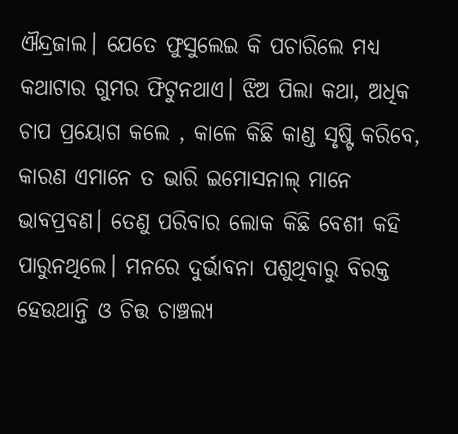ଐନ୍ଦ୍ରଜାଲ। ଯେତେ ଫୁସୁଲେଇ କି ପଚାରିଲେ ମଧ୍ଯ କଥାଟାର ଗୁମର ଫିଟୁନଥାଏ। ଝିଅ ପିଲା କଥା, ଅଧିକ ଚାପ ପ୍ରୟୋଗ କଲେ , କାଳେ କିଛି କାଣ୍ଡ ସୃଷ୍ଟି କରିବେ, କାରଣ ଏମାନେ ତ ଭାରି ଇମୋସନାଲ୍ ମାନେ ଭାବପ୍ରବଣ। ତେଣୁ ପରିବାର ଲୋକ କିଛି ବେଶୀ କହି ପାରୁନଥିଲେ। ମନରେ ଦୁର୍ଭାବନା ପଶୁଥିବାରୁ ବିରକ୍ତ ହେଉଥାନ୍ତି ଓ ଚିତ୍ତ ଚାଞ୍ଚଲ୍ଯ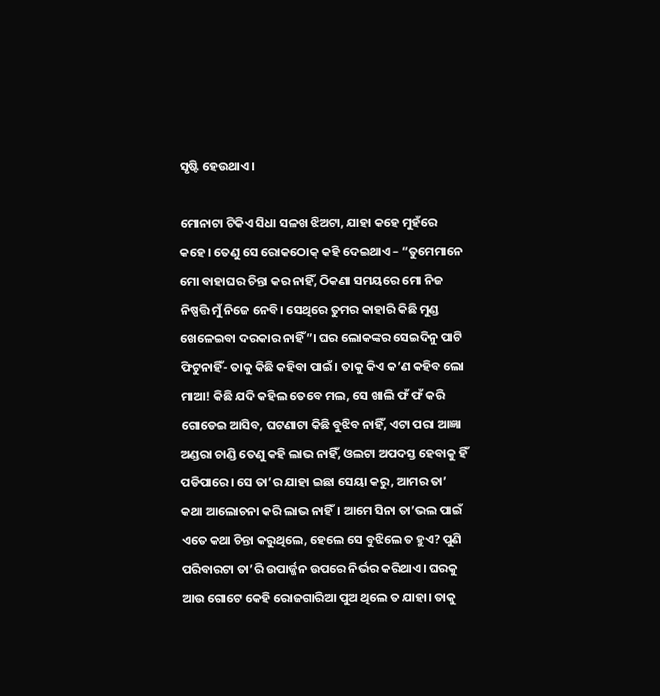ସୃଷ୍ଟି ହେଉଥାଏ।

ମୋନାଟା ଟିକିଏ ସିଧା ସଳଖ ଝିଅଟା, ଯାହା କହେ ମୁହଁରେ କହେ। ତେଣୁ ସେ ରୋକଠୋକ୍ କହି ଦେଇଥାଏ – “ତୁମେମାନେ ମୋ ବାହାଘର ଚିନ୍ତା କର ନାହିଁ, ଠିକଣା ସମୟରେ ମୋ ନିଜ ନିଷ୍ପତ୍ତି ମୁଁ ନିଜେ ନେବି। ସେଥିରେ ତୁମର କାହାରି କିଛି ମୁଣ୍ଡ ଖେଳେଇବା ଦରକାର ନାହିଁ”। ଘର ଲୋକଙ୍କର ସେଇଦିନୁ ପାଟି ଫିଟୁନାହିଁ- ତାକୁ କିଛି କହିବା ପାଇଁ। ତାକୁ କିଏ କ’ଣ କହିବ ଲୋ ମାଆ! କିଛି ଯଦି କହିଲ ତେବେ ମଲ, ସେ ଖାଲି ଫଁ ଫଁ କରି ଗୋଡେଇ ଆସିବ, ଘଟଣାଟା କିଛି ବୁଝିବ ନାହିଁ, ଏଟା ପରା ଆଜ୍ଞା ଅଣ୍ଡରା ଚାଣ୍ଡି ତେଣୁ କହି ଲାଭ ନାହିଁ, ଓଲଟା ଅପଦସ୍ତ ହେବାକୁ ହିଁ ପଡିପାରେ। ସେ ତା’ର ଯାହା ଇଛା ସେୟା କରୁ, ଆମର ତା’ କଥା ଆଲୋଚନା କରି ଲାଭ ନାହିଁ। ଆମେ ସିନା ତା’ଭଲ ପାଇଁ ଏତେ କଥା ଚିନ୍ତା କରୁଥିଲେ, ହେଲେ ସେ ବୁଝିଲେ ତ ହୁଏ? ପୁଣି ପରିବାରଟା ତା’ରି ଉପାର୍ଜ୍ଜନ ଉପରେ ନିର୍ଭର କରିଥାଏ। ଘରକୁ ଆଉ ଗୋଟେ କେହି ରୋଜଗାରିଆ ପୁଅ ଥିଲେ ତ ଯାହା। ତାକୁ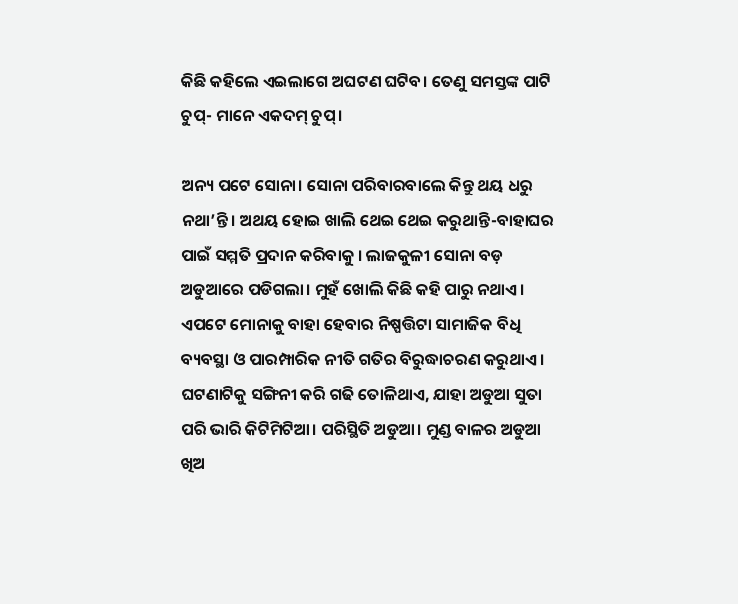କିଛି କହିଲେ ଏଇଲାଗେ ଅଘଟଣ ଘଟିବ। ତେଣୁ ସମସ୍ତଙ୍କ ପାଟି ଚୁପ୍- ମାନେ ଏକଦମ୍ ଚୁପ୍।

ଅନ୍ୟ ପଟେ ସୋନା। ସୋନା ପରିବାରବାଲେ କିନ୍ତୁ ଥୟ ଧରୁ ନଥା’ନ୍ତି। ଅଥୟ ହୋଇ ଖାଲି ଥେଇ ଥେଇ କରୁଥାନ୍ତି-ବାହାଘର ପାଇଁ ସମ୍ମତି ପ୍ରଦାନ କରିବାକୁ । ଲାଜକୁଳୀ ସୋନା ବଡ଼ ଅଡୁଆରେ ପଡିଗଲା। ମୁହଁ ଖୋଲି କିଛି କହି ପାରୁ ନଥାଏ। ଏପଟେ ମୋନାକୁ ବାହା ହେବାର ନିଷ୍ପତ୍ତିଟା ସାମାଜିକ ବିଧି ବ୍ୟବସ୍ଥା ଓ ପାରମ୍ପାରିକ ନୀତି ଗତିର ବିରୁଦ୍ଧାଚରଣ କରୁଥାଏ। ଘଟଣାଟିକୁ ସଙ୍ଗିନୀ କରି ଗଢି ତୋଳିଥାଏ, ଯାହା ଅଡୁଆ ସୁତା ପରି ଭାରି କିଟିମିଟିଆ। ପରିସ୍ଥିତି ଅଡୁଆ। ମୁଣ୍ଡ ବାଳର ଅଡୁଆ ଖିଅ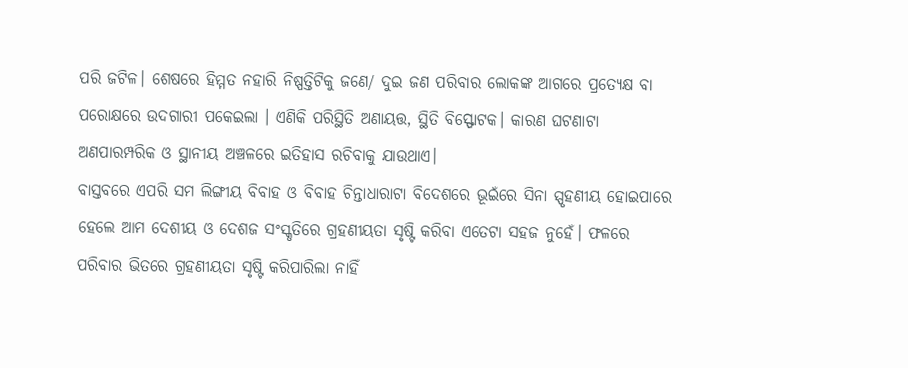ପରି ଜଟିଳ। ଶେଷରେ ହିମ୍ମତ ନହାରି ନିଷ୍ପତ୍ତିଟିକୁ ଜଣେ/ ଦୁଇ ଜଣ ପରିବାର ଲୋକଙ୍କ ଆଗରେ ପ୍ରତ୍ୟେକ୍ଷ ବା ପରୋକ୍ଷରେ ଉଦଗାରୀ ପକେଇଲା । ଏଣିକି ପରିସ୍ଥିତି ଅଣାୟତ୍ତ, ସ୍ଥିତି ବିସ୍ଫୋଟକ। କାରଣ ଘଟଣାଟା ଅଣପାରମ୍ପରିକ ଓ ସ୍ଥାନୀୟ ଅଞ୍ଚଳରେ ଇତିହାସ ରଚିବାକୁ ଯାଉଥାଏ।
ବାସ୍ତବରେ ଏପରି ସମ ଲିଙ୍ଗୀୟ ବିବାହ ଓ ବିବାହ ଚିନ୍ତାଧାରାଟା ବିଦେଶରେ ଭୂଇଁରେ ସିନା ସ୍ପୃହଣୀୟ ହୋଇପାରେ ହେଲେ ଆମ ଦେଶୀୟ ଓ ଦେଶଜ ସଂସ୍କୃତିରେ ଗ୍ରହଣୀୟତା ସୃଷ୍ଟି କରିବା ଏତେଟା ସହଜ ନୁହେଁ। ଫଳରେ ପରିବାର ଭିତରେ ଗ୍ରହଣୀୟତା ସୃଷ୍ଟି କରିପାରିଲା ନାହିଁ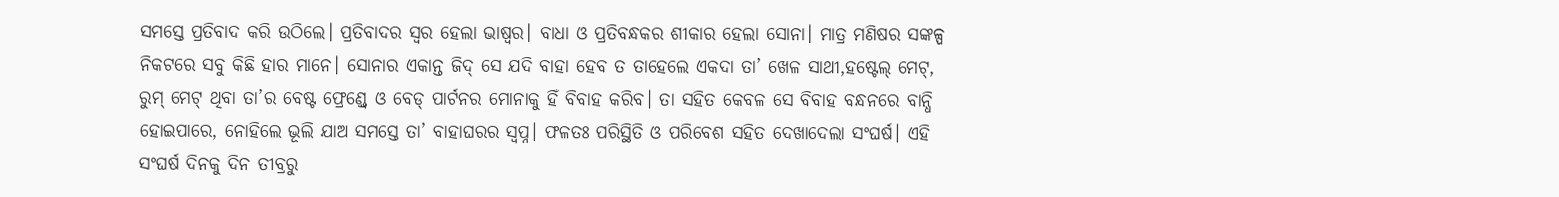ସମସ୍ତେ ପ୍ରତିବାଦ କରି ଉଠିଲେ। ପ୍ରତିବାଦର ସ୍ଵର ହେଲା ଭାଷ୍ବର। ବାଧା ଓ ପ୍ରତିବନ୍ଧକର ଶୀକାର ହେଲା ସୋନା। ମାତ୍ର ମଣିଷର ସଙ୍କଳ୍ପ ନିକଟରେ ସବୁ କିଛି ହାର ମାନେ। ସୋନାର ଏକାନ୍ତ ଜିଦ୍ ସେ ଯଦି ବାହା ହେବ ତ ତାହେଲେ ଏକଦା ତା’ ଖେଳ ସାଥୀ,ହଷ୍ଟେଲ୍ ମେଟ୍, ରୁମ୍ ମେଟ୍ ଥିବା ତା’ର ବେଷ୍ଟ ଫ୍ରେଣ୍ଡ୍ବେ ଓ ବେଡ୍ ପାର୍ଟନର ମୋନାକୁ ହିଁ ବିବାହ କରିବ। ତା ସହିତ କେବଳ ସେ ବିବାହ ବନ୍ଧନରେ ବାନ୍ଧି ହୋଇପାରେ, ନୋହିଲେ ଭୂଲି ଯାଅ ସମସ୍ତେ ତା’ ବାହାଘରର ସ୍ଵପ୍ନ। ଫଳତଃ ପରିସ୍ଥିତି ଓ ପରିବେଶ ସହିତ ଦେଖାଦେଲା ସଂଘର୍ଷ। ଏହି ସଂଘର୍ଷ ଦିନକୁ ଦିନ ତୀବ୍ରରୁ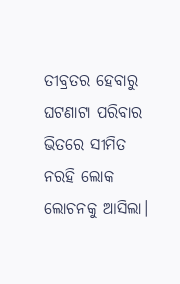ତୀବ୍ରତର ହେବାରୁ ଘଟଣାଟା ପରିବାର ଭିତରେ ସୀମିତ ନରହି ଲୋକ ଲୋଚନକୁ ଆସିଲା।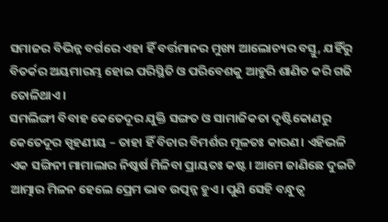ସମାଜର ବିଭିନ୍ନ ବର୍ଗରେ ଏହା ହିଁ ବର୍ତ୍ତମାନର ମୁଖ୍ୟ ଆଲୋଚ୍ୟର ବସ୍ତୁ, ଯହିଁରୁ ବିତର୍କର ଅୟମାରମ୍ଭ ହୋଇ ପରିସ୍ଥିତି ଓ ପରିବେଶକୁ ଆହୁରି ଶାଣିତ କରି ଗଢି ତୋଳିଥାଏ।
ସମଲିଙ୍ଗୀ ବିବାହ କେତେଦୂର ଯୁକ୍ତି ସଙ୍ଗତ ଓ ସାମାଜିକତା ଦୃଷ୍ଟିକୋଣରୁ କେତେଦୂର ସ୍ପୃହଣୀୟ – ତାହା ହିଁ ବିଚାର ବିମର୍ଶର ମୂଳତଃ କାରଣ। ଏହିଭଳି ଏକ ସଙ୍ଗିନୀ ମାମାଲାର ନିଷ୍କର୍ଷ ମିଳିବା ପ୍ରାୟତଃ କଷ୍ଟ। ଆମେ ଜାଣିଛେ ଦୁଇଟି ଆତ୍ମାର ମିଳନ ହେଲେ ପ୍ରେମ ଭାବ ଉତ୍ପନ୍ନ ହୁଏ। ପୁଣି ସେହି ବନ୍ଧୁତ୍ୱ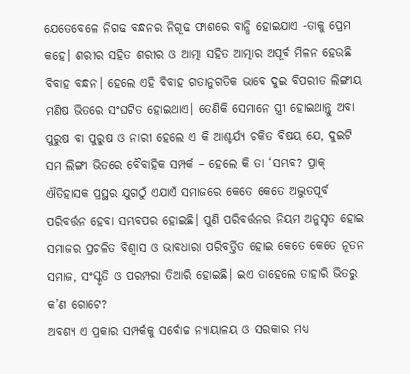ଯେତେବେଳେ ନିଗଢ ବନ୍ଧନର ନିଗୂଢ ଫାଶରେ ବାନ୍ଧି ହୋଇଯାଏ -ତାକୁ ପ୍ରେମ କହେ। ଶରୀର ସହିତ ଶରୀର ଓ ଆତ୍ମା ସହିତ ଆତ୍ମାର ଅପୂର୍ବ ମିଳନ ହେଉଛି ବିବାହ ବନ୍ଧନ। ହେଲେ ଏହି ବିବାହ ଗତାନୁଗତିକ ଭାବେ ଦୁଇ ବିପରୀତ ଲିଙ୍ଗୀୟ ମଣିଷ ଭିତରେ ସଂଘଟିତ ହୋଇଥାଏ। ତେଣିକି ସେମାନେ ସ୍ତ୍ରୀ ହୋଇଥାନ୍ତୁ ଅବା ପୁରୁଷ ବା ପୁରୁଷ ଓ ନାରୀ ହେଲେ ଏ କି ଆଶ୍ଚର୍ଯ୍ୟ ଚକିତ ବିଷୟ ଯେ, ଦୁଇଟି ସମ ଲିଙ୍ଗୀ ଭିତରେ ବୈବାହିକ ସମ୍ପର୍କ – ହେଲେ କି ତା ‘ସମ୍ଭବ? ପ୍ରାକ୍ ଐତିହାସକ ପ୍ରସ୍ଥର ଯୁଗଠୁଁ ଏଯାଏଁ ସମାଜରେ କେତେ କେତେ ଅଦ୍ଭୁତପୂର୍ବ ପରିବର୍ତ୍ତନ ହେବା ସମ୍ଭବପର ହୋଇଛି। ପୁଣି ପରିବର୍ତ୍ତନର ନିୟମ ଅନୁସୃତ ହୋଇ ସମାଜର ପ୍ରଚଳିତ ବିଶ୍ବାସ ଓ ଭାବଧାରା ପରିବର୍ତ୍ତିତ ହୋଇ କେତେ କେତେ ନୂତନ ସମାଜ, ସଂସ୍କୃତି ଓ ପରମ୍ପରା ତିଆରି ହୋଇଛି। ଇଏ ତାହେଲେ ତାହାରି ଭିତରୁ କ’ଣ ଗୋଟେ?
ଅବଶ୍ୟ ଏ ପ୍ରକାର ସମ୍ପର୍କକୁ ସର୍ବୋଚ୍ଚ ନ୍ୟାୟାଳୟ ଓ ସରକାର ମଧ୍ଯ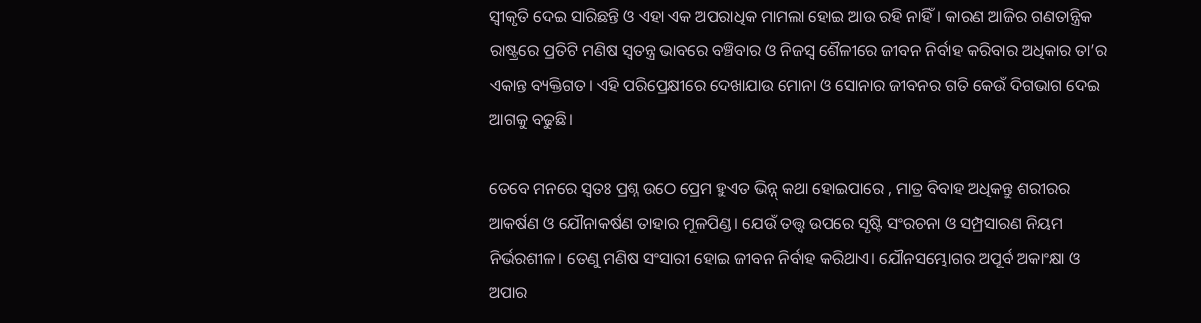ସ୍ୱୀକୃତି ଦେଇ ସାରିଛନ୍ତି ଓ ଏହା ଏକ ଅପରାଧିକ ମାମଲା ହୋଇ ଆଉ ରହି ନାହିଁ। କାରଣ ଆଜିର ଗଣତାନ୍ତ୍ରିକ ରାଷ୍ଟ୍ରରେ ପ୍ରତିଟି ମଣିଷ ସ୍ଵତନ୍ତ୍ର ଭାବରେ ବଞ୍ଚିବାର ଓ ନିଜସ୍ଵ ଶୈଳୀରେ ଜୀବନ ନିର୍ବାହ କରିବାର ଅଧିକାର ତା’ର ଏକାନ୍ତ ବ୍ୟକ୍ତିଗତ। ଏହି ପରିପ୍ରେକ୍ଷୀରେ ଦେଖାଯାଉ ମୋନା ଓ ସୋନାର ଜୀବନର ଗତି କେଉଁ ଦିଗଭାଗ ଦେଇ ଆଗକୁ ବଢୁଛି।

ତେବେ ମନରେ ସ୍ୱତଃ ପ୍ରଶ୍ନ ଉଠେ ପ୍ରେମ ହୁଏତ ଭିନ୍ନ୍ କଥା ହୋଇପାରେ , ମାତ୍ର ବିବାହ ଅଧିକନ୍ତୁ ଶରୀରର ଆକର୍ଷଣ ଓ ଯୌନାକର୍ଷଣ ତାହାର ମୂଳପିଣ୍ଡ। ଯେଉଁ ତତ୍ତ୍ଵ ଉପରେ ସୃଷ୍ଟି ସଂରଚନା ଓ ସମ୍ପ୍ରସାରଣ ନିୟମ ନିର୍ଭରଶୀଳ। ତେଣୁ ମଣିଷ ସଂସାରୀ ହୋଇ ଜୀବନ ନିର୍ବାହ କରିଥାଏ। ଯୌନସମ୍ଭୋଗର ଅପୂର୍ବ ଅକାଂକ୍ଷା ଓ ଅପାର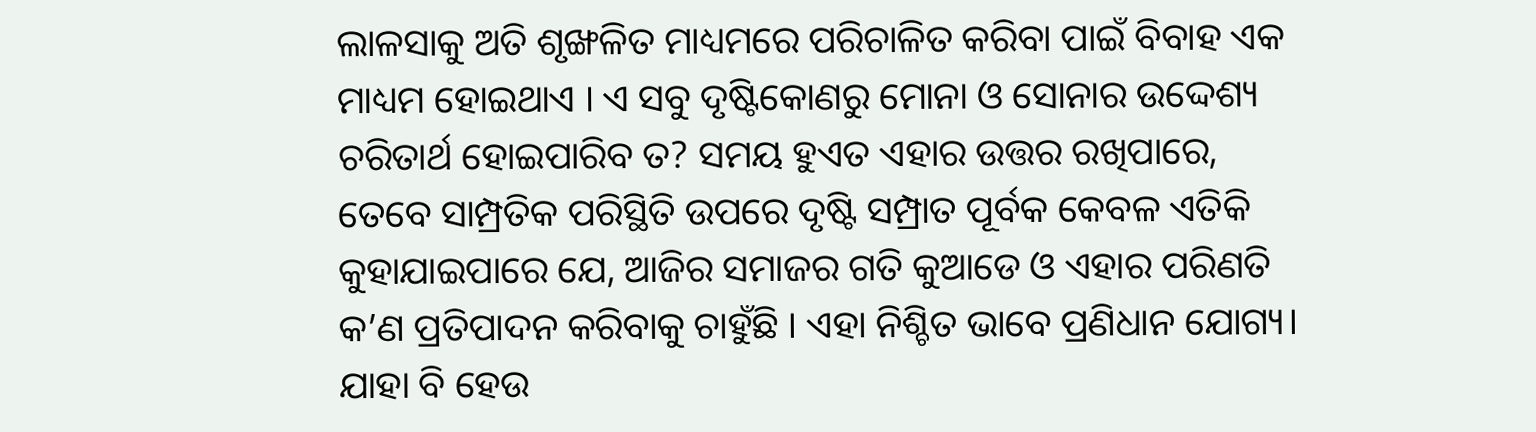ଲାଳସାକୁ ଅତି ଶୃଙ୍ଖଳିତ ମାଧ୍ୟମରେ ପରିଚାଳିତ କରିବା ପାଇଁ ବିବାହ ଏକ ମାଧ୍ୟମ ହୋଇଥାଏ । ଏ ସବୁ ଦୃଷ୍ଟିକୋଣରୁ ମୋନା ଓ ସୋନାର ଉଦ୍ଦେଶ୍ୟ ଚରିତାର୍ଥ ହୋଇପାରିବ ତ? ସମୟ ହୁଏତ ଏହାର ଉତ୍ତର ରଖିପାରେ, ତେବେ ସାମ୍ପ୍ରତିକ ପରିସ୍ଥିତି ଉପରେ ଦୃଷ୍ଟି ସମ୍ପ୍ରାତ ପୂର୍ବକ କେବଳ ଏତିକି କୁହାଯାଇପାରେ ଯେ, ଆଜିର ସମାଜର ଗତି କୁଆଡେ ଓ ଏହାର ପରିଣତି କ’ଣ ପ୍ରତିପାଦନ କରିବାକୁ ଚାହୁଁଛି । ଏହା ନିଶ୍ଚିତ ଭାବେ ପ୍ରଣିଧାନ ଯୋଗ୍ୟ।
ଯାହା ବି ହେଉ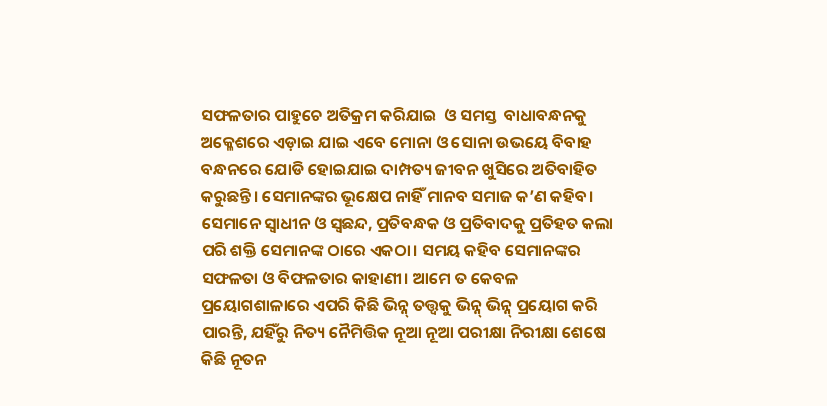ସଫଳତାର ପାହୁଚେ ଅତିକ୍ରମ କରିଯାଇ  ଓ ସମସ୍ତ  ବାଧାବନ୍ଧନକୁ ଅକ୍ଳେଶରେ ଏଡ଼ାଇ ଯାଇ ଏବେ ମୋନା ଓ ସୋନା ଉଭୟେ ବିବାହ ବନ୍ଧନରେ ଯୋଡି ହୋଇଯାଇ ଦାମ୍ପତ୍ୟ ଜୀବନ ଖୁସିରେ ଅତିବାହିତ କରୁଛନ୍ତି। ସେମାନଙ୍କର ଭୂକ୍ଷେପ ନାହିଁ ମାନବ ସମାଜ କ’ଣ କହିବ। ସେମାନେ ସ୍ଵାଧୀନ ଓ ସ୍ୱଛନ୍ଦ, ପ୍ରତିବନ୍ଧକ ଓ ପ୍ରତିବାଦକୁ ପ୍ରତିହତ କଲା ପରି ଶକ୍ତି ସେମାନଙ୍କ ଠାରେ ଏକଠା। ସମୟ କହିବ ସେମାନଙ୍କର ସଫଳତା ଓ ବିଫଳତାର କାହାଣୀ। ଆମେ ତ କେବଳ ପ୍ରୟୋଗଶାଳାରେ ଏପରି କିଛି ଭିନ୍ନ୍ ତତ୍ତ୍ଵକୁ ଭିନ୍ନ୍ ଭିନ୍ନ୍ ପ୍ରୟୋଗ କରି ପାରନ୍ତି, ଯହିଁରୁ ନିତ୍ୟ ନୈମିତ୍ତିକ ନୂଆ ନୂଆ ପରୀକ୍ଷା ନିରୀକ୍ଷା ଶେଷେ କିଛି ନୂତନ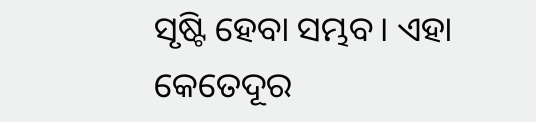ସୃଷ୍ଟି ହେବା ସମ୍ଭବ। ଏହା କେତେଦୂର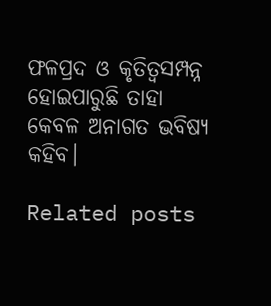ଫଳପ୍ରଦ ଓ କୃତିତ୍ୱସମ୍ପନ୍ନ ହୋଇପାରୁଛି ତାହା କେବଳ ଅନାଗତ ଭବିଷ୍ୟ କହିବ।

Related posts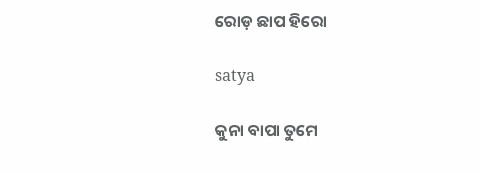ରୋଡ଼ ଛାପ ହିରୋ

satya

କୁନା ବାପା ତୁମେ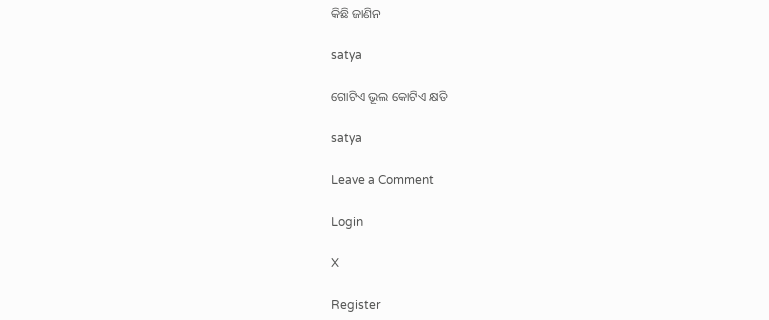କିଛି ଜାଣିନ

satya

ଗୋଟିଏ ଭୂଲ କୋଟିଏ କ୍ଷତି

satya

Leave a Comment

Login

X

Register